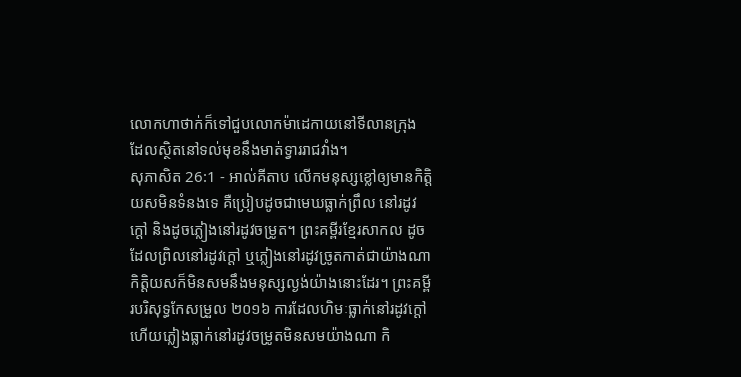លោកហាថាក់ក៏ទៅជួបលោកម៉ាដេកាយនៅទីលានក្រុង ដែលស្ថិតនៅទល់មុខនឹងមាត់ទ្វាររាជវាំង។
សុភាសិត 26:1 - អាល់គីតាប លើកមនុស្សខ្លៅឲ្យមានកិត្តិយសមិនទំនងទេ គឺប្រៀបដូចជាមេឃធ្លាក់ព្រឹល នៅរដូវក្ដៅ និងដូចភ្លៀងនៅរដូវចម្រូត។ ព្រះគម្ពីរខ្មែរសាកល ដូចដែលព្រិលនៅរដូវក្ដៅ ឬភ្លៀងនៅរដូវច្រូតកាត់ជាយ៉ាងណា កិត្តិយសក៏មិនសមនឹងមនុស្សល្ងង់យ៉ាងនោះដែរ។ ព្រះគម្ពីរបរិសុទ្ធកែសម្រួល ២០១៦ ការដែលហិមៈធ្លាក់នៅរដូវក្តៅ ហើយភ្លៀងធ្លាក់នៅរដូវចម្រូតមិនសមយ៉ាងណា កិ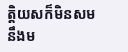ត្តិយសក៏មិនសម នឹងម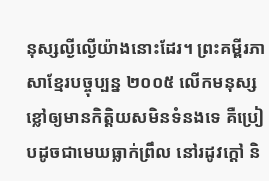នុស្សល្ងីល្ងើយ៉ាងនោះដែរ។ ព្រះគម្ពីរភាសាខ្មែរបច្ចុប្បន្ន ២០០៥ លើកមនុស្សខ្លៅឲ្យមានកិត្តិយសមិនទំនងទេ គឺប្រៀបដូចជាមេឃធ្លាក់ព្រឹល នៅរដូវក្ដៅ និ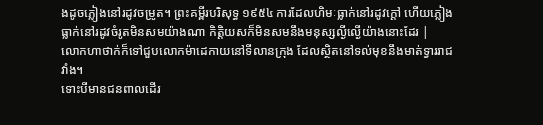ងដូចភ្លៀងនៅរដូវចម្រូត។ ព្រះគម្ពីរបរិសុទ្ធ ១៩៥៤ ការដែលហិមៈធ្លាក់នៅរដូវក្តៅ ហើយភ្លៀងធ្លាក់នៅរដូវចំរូតមិនសមយ៉ាងណា កិត្តិយសក៏មិនសមនឹងមនុស្សល្ងីល្ងើយ៉ាងនោះដែរ |
លោកហាថាក់ក៏ទៅជួបលោកម៉ាដេកាយនៅទីលានក្រុង ដែលស្ថិតនៅទល់មុខនឹងមាត់ទ្វាររាជវាំង។
ទោះបីមានជនពាលដើរ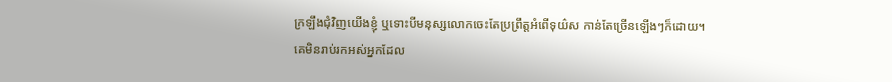ក្រឡឹងជុំវិញយើងខ្ញុំ ឬទោះបីមនុស្សលោកចេះតែប្រព្រឹត្តអំពើទុយ៌ស កាន់តែច្រើនឡើងៗក៏ដោយ។
គេមិនរាប់រកអស់អ្នកដែល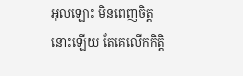អុលឡោះ មិនពេញចិត្តនោះឡើយ តែគេលើកកិត្តិ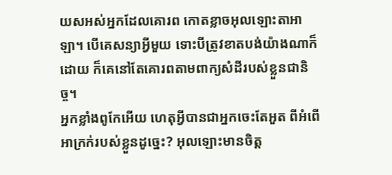យសអស់អ្នកដែលគោរព កោតខ្លាចអុលឡោះតាអាឡា។ បើគេសន្យាអ្វីមួយ ទោះបីត្រូវខាតបង់យ៉ាងណាក៏ដោយ ក៏គេនៅតែគោរពតាមពាក្យសំដីរបស់ខ្លួនជានិច្ច។
អ្នកខ្លាំងពូកែអើយ ហេតុអ្វីបានជាអ្នកចេះតែអួត ពីអំពើអាក្រក់របស់ខ្លួនដូច្នេះ? អុលឡោះមានចិត្ត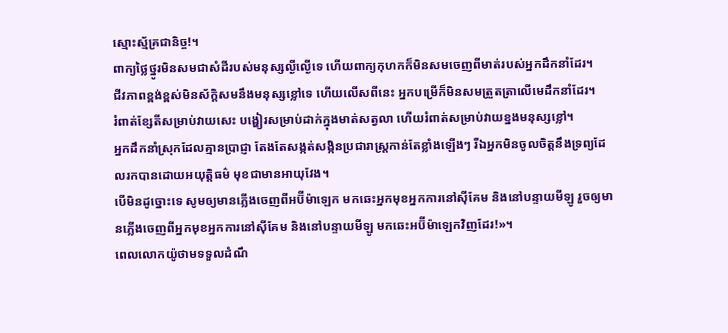ស្មោះស្ម័គ្រជានិច្ច!។
ពាក្យថ្លៃថ្នូរមិនសមជាសំដីរបស់មនុស្សល្ងីល្ងើទេ ហើយពាក្យកុហកក៏មិនសមចេញពីមាត់របស់អ្នកដឹកនាំដែរ។
ជីវភាពខ្ពង់ខ្ពស់មិនស័ក្ដិសមនឹងមនុស្សខ្លៅទេ ហើយលើសពីនេះ អ្នកបម្រើក៏មិនសមត្រួតត្រាលើមេដឹកនាំដែរ។
រំពាត់ខ្សែតីសម្រាប់វាយសេះ បង្ហៀរសម្រាប់ដាក់ក្នុងមាត់សត្វលា ហើយរំពាត់សម្រាប់វាយខ្នងមនុស្សខ្លៅ។
អ្នកដឹកនាំស្រុកដែលគ្មានប្រាជ្ញា តែងតែសង្កត់សង្កិនប្រជារាស្ត្រកាន់តែខ្លាំងឡើងៗ រីឯអ្នកមិនចូលចិត្តនឹងទ្រព្យដែលរកបានដោយអយុត្តិធម៌ មុខជាមានអាយុវែង។
បើមិនដូច្នោះទេ សូមឲ្យមានភ្លើងចេញពីអប៊ីម៉ាឡេក មកឆេះអ្នកមុខអ្នកការនៅស៊ីគែម និងនៅបន្ទាយមីឡូ រួចឲ្យមានភ្លើងចេញពីអ្នកមុខអ្នកការនៅស៊ីគែម និងនៅបន្ទាយមីឡូ មកឆេះអប៊ីម៉ាឡេកវិញដែរ!»។
ពេលលោកយ៉ូថាមទទួលដំណឹ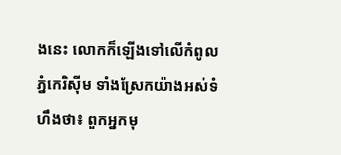ងនេះ លោកក៏ឡើងទៅលើកំពូលភ្នំកេរិស៊ីម ទាំងស្រែកយ៉ាងអស់ទំហឹងថា៖ ពួកអ្នកមុ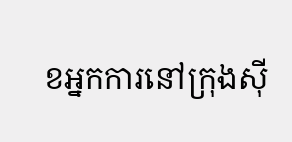ខអ្នកការនៅក្រុងស៊ី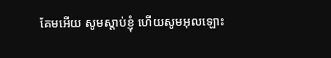គែមអើយ សូមស្តាប់ខ្ញុំ ហើយសូមអុលឡោះ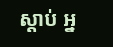ស្តាប់ អ្ន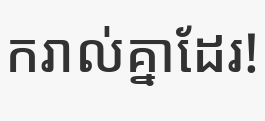ករាល់គ្នាដែរ!